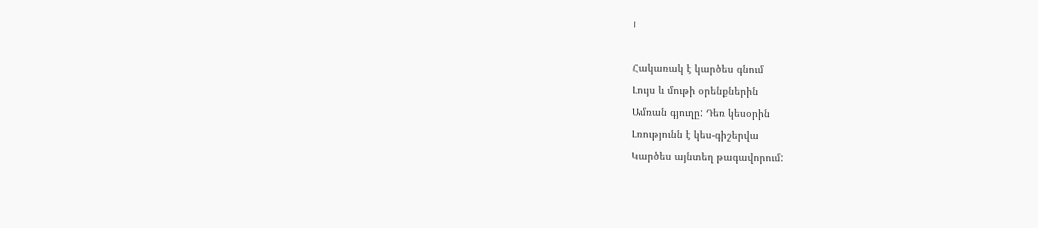I

Հակառակ է կարծես գնում
Լույս և մութի օրենքներին
Ամռան գյուղը: Դեռ կեսօրին
Լռությունն է կես-գիշերվա
Կարծես այնտեղ թագավորում: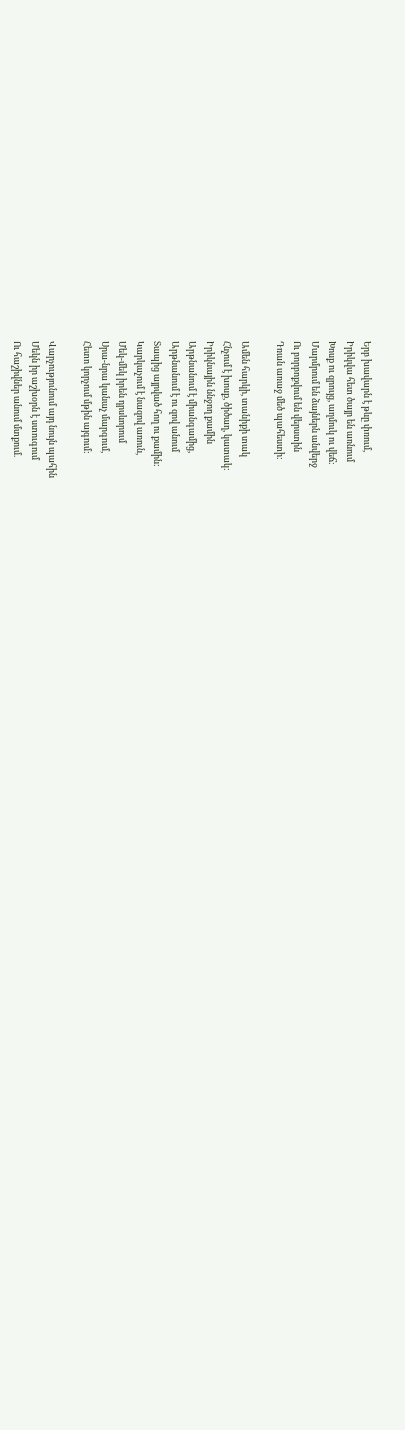Երբ խավարն է թևը փռում,
Իրիկվա հետ ծայր են առնում
Խոսք ու զրույց, աղմուկ ու վեճ:
Մարմրում են ձայներն անվերջ
Ու բորբոքվում են վերստին
Դռան առաջ մեծ պահեստի:

Ամեն հարկի, տանիքի տակ
Հնչում է խոսք, ծիծաղ, կատակ:
Իրիկնային ննջող քամին
Արթնանում է միանգամից,
Արթնանում է ու զով անում
Տապից այրված հող ու քամին:
Կարկաչում է նազով առուն,
Մեկ-մեկ իրեն դրսևորում
Սրա-նրա կանաչ մարգում,
Հետո կորչում մթին այգում:

Վարչությունում այդ նույն պահին
Մեկն իր աշխօրն է ստուգում
Ու հաշիվներ անում մտքում.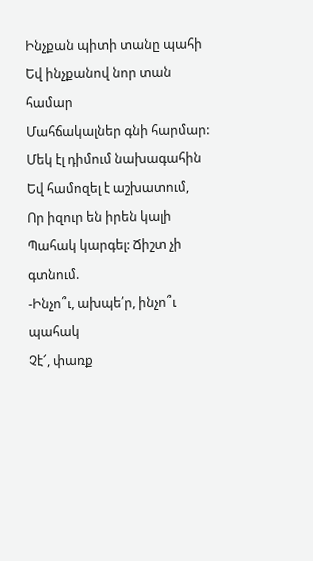Ինչքան պիտի տանը պահի
Եվ ինչքանով նոր տան համար
Մահճակալներ գնի հարմար:
Մեկ էլ դիմում նախագահին
Եվ համոզել է աշխատում,
Որ իզուր են իրեն կալի
Պահակ կարգել: Ճիշտ չի գտնում.
-Ինչո՞ւ, ախպե՛ր, ինչո՞ւ պահակ
Չէ՜, փառք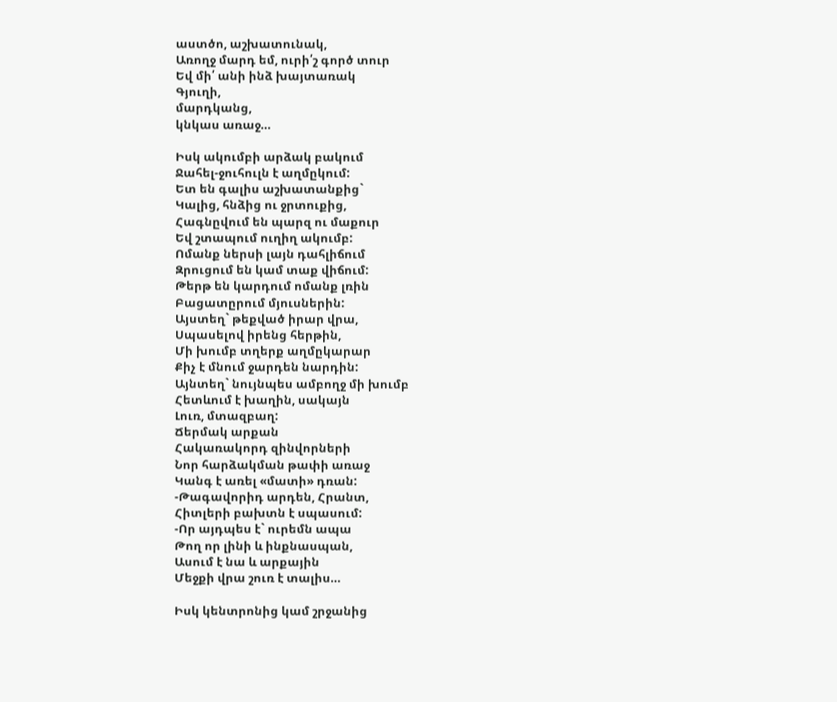աստծո, աշխատունակ,
Առողջ մարդ եմ, ուրի՛շ գործ տուր
Եվ մի՛ անի ինձ խայտառակ
Գյուղի,
մարդկանց,
կնկաս առաջ…

Իսկ ակումբի արձակ բակում
Ջահել-ջուհուլն է աղմըկում:
Ետ են գալիս աշխատանքից`
Կալից, հնձից ու ջրտուքից,
Հագնըվում են պարզ ու մաքուր
Եվ շտապում ուղիղ ակումբ:
Ոմանք ներսի լայն դահլիճում
Զրուցում են կամ տաք վիճում:
Թերթ են կարդում ոմանք լռին
Բացատըրում մյուսներին:
Այստեղ` թեքված իրար վրա,
Սպասելով իրենց հերթին,
Մի խումբ տղերք աղմըկարար
Քիչ է մնում ջարդեն նարդին:
Այնտեղ` նույնպես ամբողջ մի խումբ
Հետևում է խաղին, սակայն
Լուռ, մտազբաղ:
Ճերմակ արքան
Հակառակորդ զինվորների
Նոր հարձակման թափի առաջ
Կանգ է առել «մատի» դռան:
-Թագավորիդ արդեն, Հրանտ,
Հիտլերի բախտն է սպասում:
-Որ այդպես է` ուրեմն ապա
Թող որ լինի և ինքնասպան,
Ասում է նա և արքային
Մեջքի վրա շուռ է տալիս…

Իսկ կենտրոնից կամ շրջանից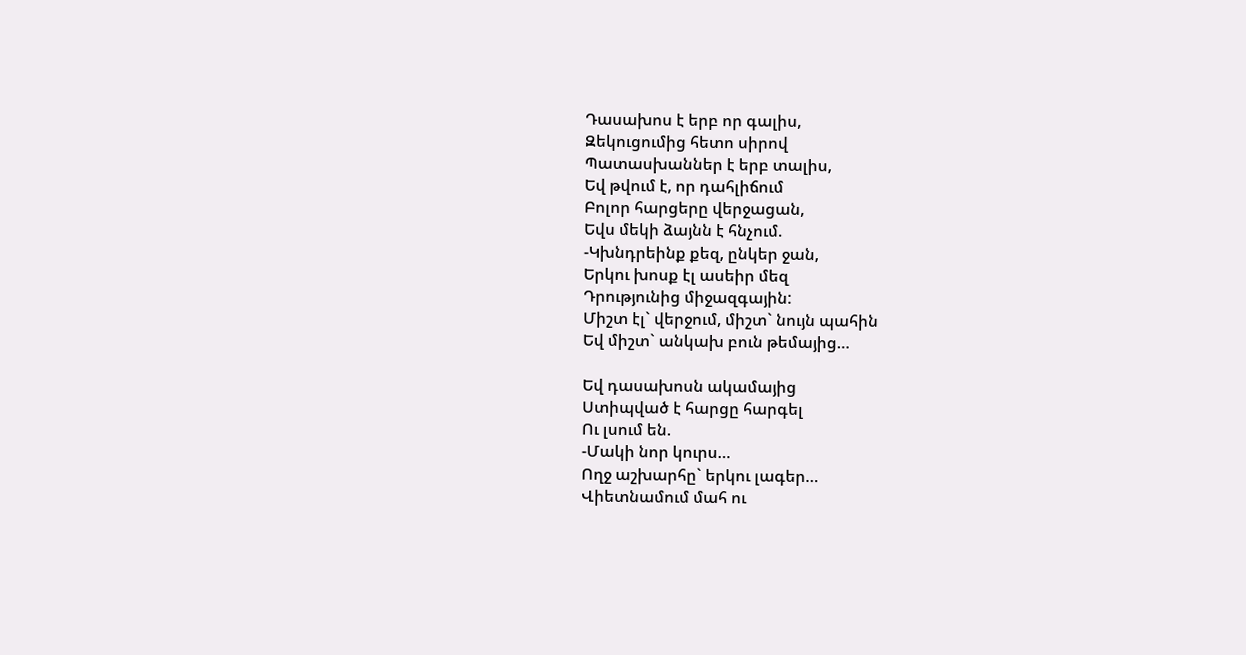Դասախոս է երբ որ գալիս,
Զեկուցումից հետո սիրով
Պատասխաններ է երբ տալիս,
Եվ թվում է, որ դահլիճում
Բոլոր հարցերը վերջացան,
Եվս մեկի ձայնն է հնչում.
-Կխնդրեինք քեզ, ընկեր ջան,
Երկու խոսք էլ ասեիր մեզ
Դրությունից միջազգային:
Միշտ էլ` վերջում, միշտ` նույն պահին
Եվ միշտ` անկախ բուն թեմայից…

Եվ դասախոսն ակամայից
Ստիպված է հարցը հարգել
Ու լսում են.
-Մակի նոր կուրս…
Ողջ աշխարհը` երկու լագեր…
Վիետնամում մահ ու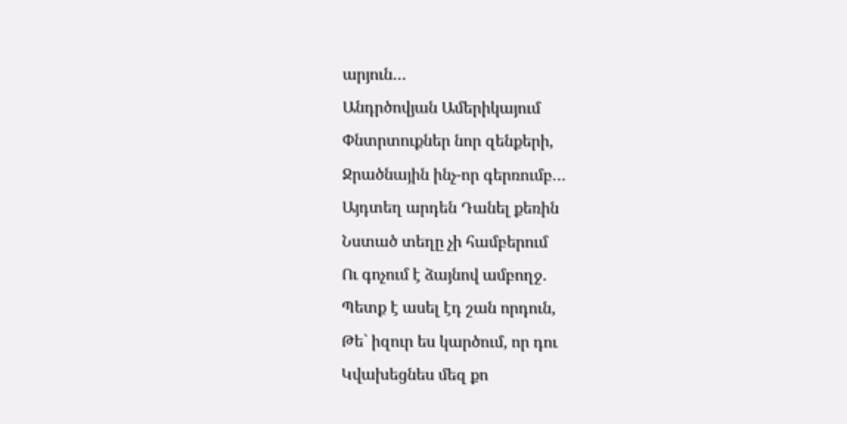արյուն…
Անդրծովյան Ամերիկայում
Փնտրտուքներ նոր զենքերի,
Ջրածնային ինչ-որ գերռումբ…
Այդտեղ արդեն Դանել քեռին
Նստած տեղը չի համբերում
Ու գոչում է ձայնով ամբողջ.
Պետք է ասել էդ շան որդուն,
Թե` իզուր ես կարծում, որ դու
Կվախեցնես մեզ քո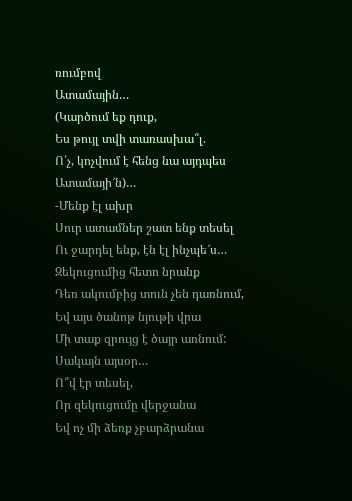ռումբով
Ատամային…
(Կարծում եք դուք,
Ես թույլ տվի տառասխա՞լ.
Ո՛չ, կոչվում է հենց նա այդպես
Ատամայի՜ն)…
-Մենք էլ ախր
Սուր ատամներ շատ ենք տեսել
Ու ջարդել ենք, էն էլ ինչպե՜ս…
Զեկուցումից հետո նրանք
Դեռ ակումբից տուն չեն դառնում,
Եվ այս ծանոթ նյութի վրա
Մի տաք զրույց է ծայր առնում:
Սակայն այսօր…
Ո՞վ էր տեսել,
Որ զեկուցումը վերջանա
Եվ ոչ մի ձեռք չբարձրանա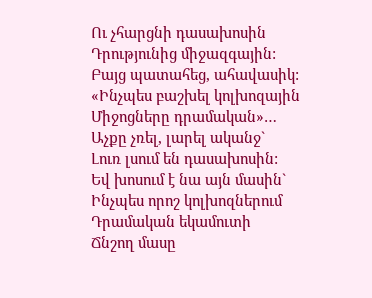Ու չհարցնի դասախոսին
Դրությունից միջազգային:
Բայց պատահեց, ահավասիկ:
«Ինչպես բաշխել կոլխոզային
Միջոցները դրամական»…
Աչքը չռել, լարել ականջ`
Լուռ լսում են դասախոսին:
Եվ խոսում է նա այն մասին`
Ինչպես որոշ կոլխոզներում
Դրամական եկամուտի
Ճնշող մասը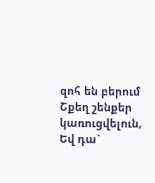զոհ են բերում
Շքեղ շենքեր կառուցվելուն,
Եվ դա`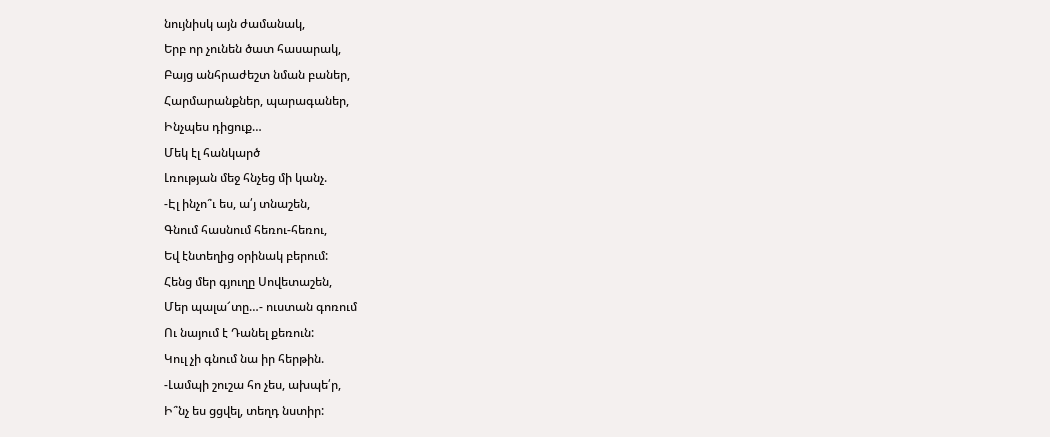նույնիսկ այն ժամանակ,
Երբ որ չունեն ծատ հասարակ,
Բայց անհրաժեշտ նման բաներ,
Հարմարանքներ, պարագաներ,
Ինչպես դիցուք…
Մեկ էլ հանկարծ
Լռության մեջ հնչեց մի կանչ.
-Էլ ինչո՞ւ ես, ա՛յ տնաշեն,
Գնում հասնում հեռու-հեռու,
Եվ էնտեղից օրինակ բերում:
Հենց մեր գյուղը Սովետաշեն,
Մեր պալա՜տը…- ուստան գոռում
Ու նայում է Դանել քեռուն:
Կուլ չի գնում նա իր հերթին.
-Լամպի շուշա հո չես, ախպե՛ր,
Ի՞նչ ես ցցվել, տեղդ նստիր: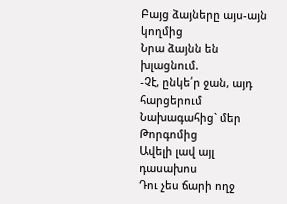Բայց ձայները այս-այն կողմից
Նրա ձայնն են խլացնում.
-Չէ, ընկե՛ր ջան, այդ հարցերում
Նախագահից` մեր Թորգոմից
Ավելի լավ այլ դասախոս
Դու չես ճարի ողջ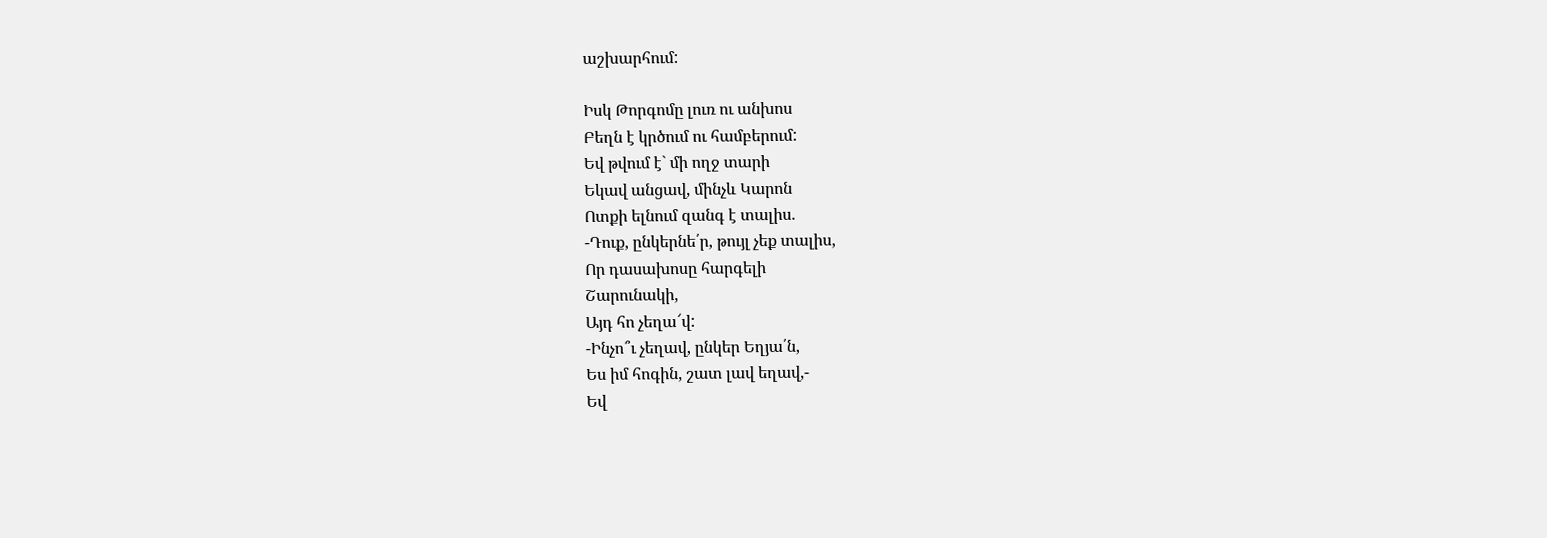աշխարհում:

Իսկ Թորգոմը լուռ ու անխոս
Բեղն է կրծում ու համբերում:
Եվ թվում է` մի ողջ տարի
Եկավ անցավ, մինչև Կարոն
Ոտքի ելնում զանգ է տալիս.
-Դուք, ընկերնե՛ր, թույլ չեք տալիս,
Որ դասախոսը հարգելի
Շարունակի,
Այդ հո չեղա՜վ:
-Ինչո՞ւ չեղավ, ընկեր Եղյա՛ն,
Ես իմ հոգին, շատ լավ եղավ,-
Եվ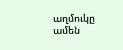աղմուկը ամեն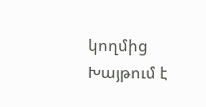կողմից
Խայթում է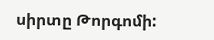սիրտը Թորգոմի: